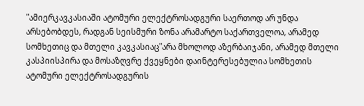"ამიერკავკასიაში ატომური ელექტროსადგური საერთოდ არ უნდა არსებობდეს, რადგან სეისმური ზონა არამარტო საქართველოა, არამედ სომხეთიც და მთელი კავკასიაც"არა მხოლოდ აზერბაიჯანი, არამედ მთელი კასპიისპირა და მოსაზღვრე ქვეყნები დაინტერესებულია სომხეთის ატომური ელექტროსადგურის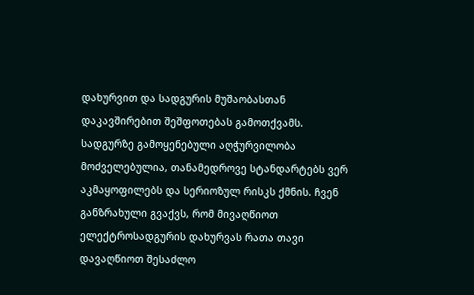დახურვით და სადგურის მუშაობასთან დაკავშირებით შეშფოთებას გამოთქვამს. სადგურზე გამოყენებული აღჭურვილობა მოძველებულია, თანამედროვე სტანდარტებს ვერ აკმაყოფილებს და სერიოზულ რისკს ქმნის. ჩვენ განზრახული გვაქვს, რომ მივაღწიოთ ელექტროსადგურის დახურვას რათა თავი დავაღწიოთ შესაძლო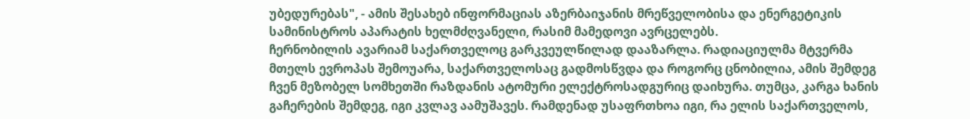უბედურებას", - ამის შესახებ ინფორმაციას აზერბაიჯანის მრეწველობისა და ენერგეტიკის სამინისტროს აპარატის ხელმძღვანელი, რასიმ მამედოვი ავრცელებს.
ჩერნობილის ავარიამ საქართველოც გარკვეულწილად დააზარლა. რადიაციულმა მტვერმა მთელს ევროპას შემოუარა, საქართველოსაც გადმოსწვდა და როგორც ცნობილია, ამის შემდეგ ჩვენ მეზობელ სომხეთში რაზდანის ატომური ელექტროსადგურიც დაიხურა. თუმცა, კარგა ხანის გაჩერების შემდეგ, იგი კვლავ აამუშავეს. რამდენად უსაფრთხოა იგი, რა ელის საქართველოს,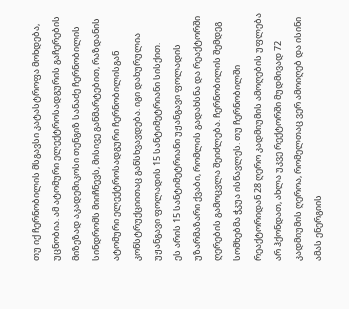თუ იქ ჩერნობილის მსგავსი კატასტროფა მოხდება, უცნობია. ამ ატომური ელექტროსადგურის გაჩერების მიზეზად აკადემიკოსი თენგიზ სანაძე ჩერნობილის სინდრომს მიიჩნევს, მისივე განმარტებით, რაზდანის ატომური ელექტროსადგური ჩერნობილისგან კონსტრუქციითაც განსხვავდება. იგი დახურულია უჟანგავი ფოლადის 15 სანტიმეტრიანი სისქით.
ეს არის 15 სანტიმეტრიანი უჟანგავი ფოლადის უზარმაზარი ქვაბი, რომლის გადახსნა და რეაქტორში ღერების გამოცვლა შეიძლება. ჩერნობილის შემდეგ სომხებმა ჭკუა ისწავლეს. თუ ჩერნობილში რეაქტორიდან 28 ღერო კადმიუმის ამოღების უფლება არ ჰქონდათ, ახლა უკვე რექტორში მუდმივად 72 კადმიუმის ღეროა, რომელთაც ვერ ამოიღებ და ისინი ამას ენერგიის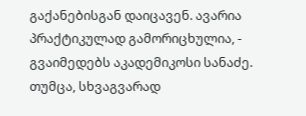გაქანებისგან დაიცავენ. ავარია პრაქტიკულად გამორიცხულია, - გვაიმედებს აკადემიკოსი სანაძე.
თუმცა, სხვაგვარად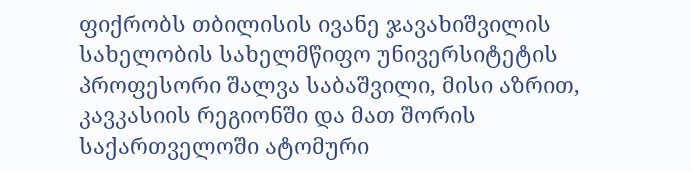ფიქრობს თბილისის ივანე ჯავახიშვილის სახელობის სახელმწიფო უნივერსიტეტის პროფესორი შალვა საბაშვილი, მისი აზრით, კავკასიის რეგიონში და მათ შორის საქართველოში ატომური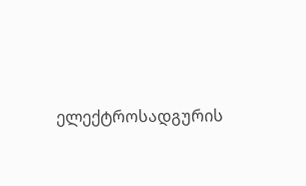ელექტროსადგურის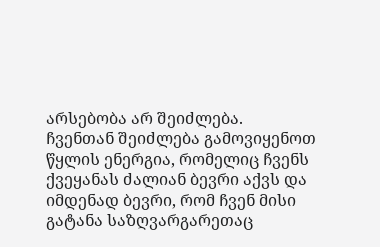არსებობა არ შეიძლება.
ჩვენთან შეიძლება გამოვიყენოთ წყლის ენერგია, რომელიც ჩვენს ქვეყანას ძალიან ბევრი აქვს და იმდენად ბევრი, რომ ჩვენ მისი გატანა საზღვარგარეთაც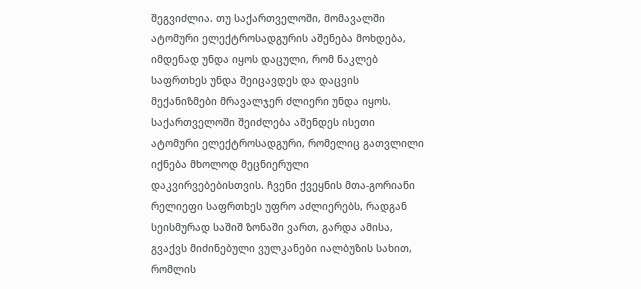შეგვიძლია. თუ საქართველოში, მომავალში ატომური ელექტროსადგურის აშენება მოხდება, იმდენად უნდა იყოს დაცული, რომ ნაკლებ საფრთხეს უნდა შეიცავდეს და დაცვის მექანიზმები მრავალჯერ ძლიერი უნდა იყოს.
საქართველოში შეიძლება აშენდეს ისეთი ატომური ელექტროსადგური, რომელიც გათვლილი იქნება მხოლოდ მეცნიერული დაკვირვებებისთვის. ჩვენი ქვეყნის მთა-გორიანი რელიეფი საფრთხეს უფრო აძლიერებს, რადგან სეისმურად საშიშ ზონაში ვართ, გარდა ამისა, გვაქვს მიძინებული ვულკანები იალბუზის სახით, რომლის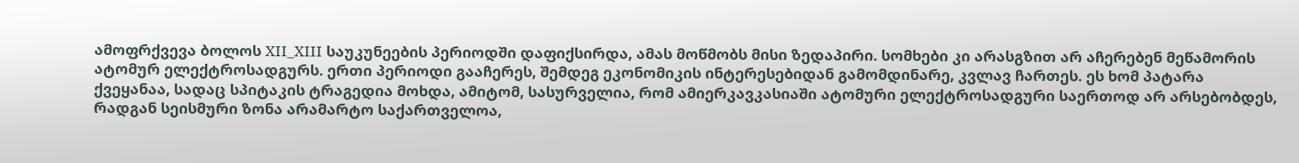ამოფრქვევა ბოლოს XII_XIII საუკუნეების პერიოდში დაფიქსირდა, ამას მოწმობს მისი ზედაპირი. სომხები კი არასგზით არ აჩერებენ მეწამორის ატომურ ელექტროსადგურს. ერთი პერიოდი გააჩერეს, შემდეგ ეკონომიკის ინტერესებიდან გამომდინარე, კვლავ ჩართეს. ეს ხომ პატარა ქვეყანაა, სადაც სპიტაკის ტრაგედია მოხდა, ამიტომ, სასურველია, რომ ამიერკავკასიაში ატომური ელექტროსადგური საერთოდ არ არსებობდეს, რადგან სეისმური ზონა არამარტო საქართველოა,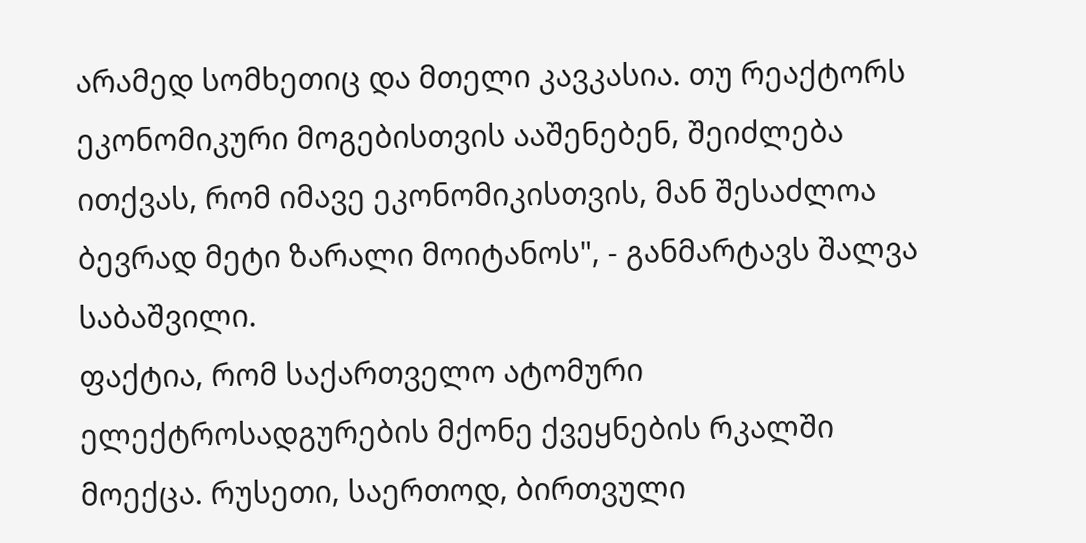არამედ სომხეთიც და მთელი კავკასია. თუ რეაქტორს ეკონომიკური მოგებისთვის ააშენებენ, შეიძლება ითქვას, რომ იმავე ეკონომიკისთვის, მან შესაძლოა ბევრად მეტი ზარალი მოიტანოს", - განმარტავს შალვა საბაშვილი.
ფაქტია, რომ საქართველო ატომური ელექტროსადგურების მქონე ქვეყნების რკალში მოექცა. რუსეთი, საერთოდ, ბირთვული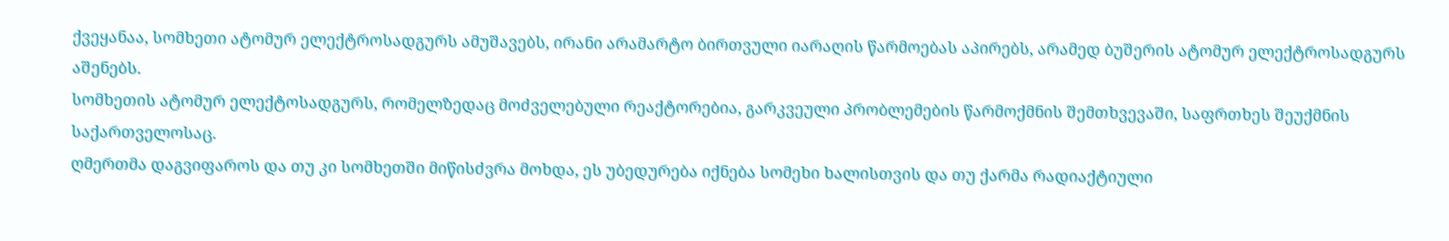ქვეყანაა, სომხეთი ატომურ ელექტროსადგურს ამუშავებს, ირანი არამარტო ბირთვული იარაღის წარმოებას აპირებს, არამედ ბუშერის ატომურ ელექტროსადგურს აშენებს.
სომხეთის ატომურ ელექტოსადგურს, რომელზედაც მოძველებული რეაქტორებია, გარკვეული პრობლემების წარმოქმნის შემთხვევაში, საფრთხეს შეუქმნის საქართველოსაც.
ღმერთმა დაგვიფაროს და თუ კი სომხეთში მიწისძვრა მოხდა, ეს უბედურება იქნება სომეხი ხალისთვის და თუ ქარმა რადიაქტიული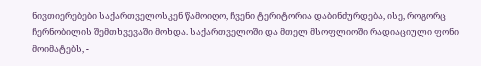ნივთიერებები საქართველოსკენ წამოიღო, ჩვენი ტერიტორია დაბინძურდება, ისე, როგორც ჩერნობილის შემთხვევაში მოხდა. საქართველოში და მთელ მსოფლიოში რადიაციული ფონი მოიმატებს, -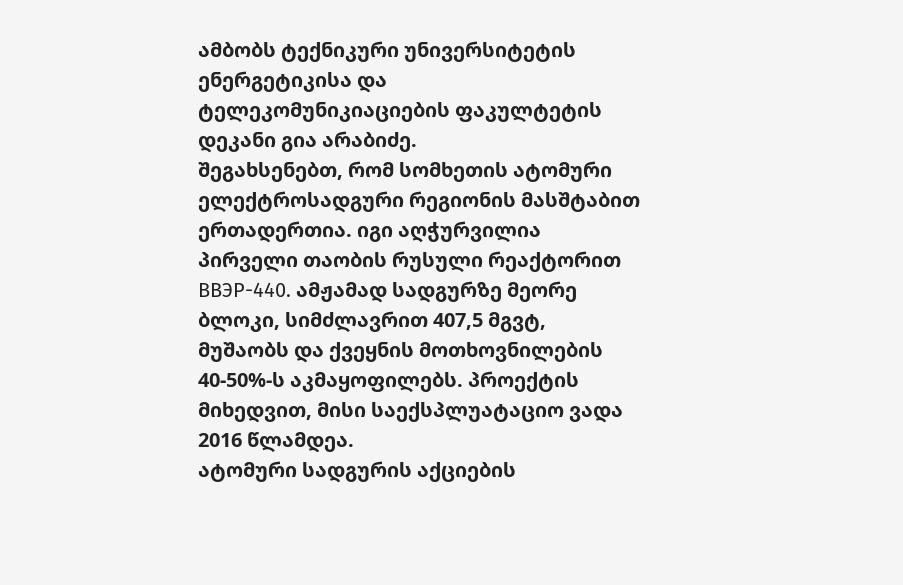ამბობს ტექნიკური უნივერსიტეტის ენერგეტიკისა და ტელეკომუნიკიაციების ფაკულტეტის დეკანი გია არაბიძე.
შეგახსენებთ, რომ სომხეთის ატომური ელექტროსადგური რეგიონის მასშტაბით ერთადერთია. იგი აღჭურვილია პირველი თაობის რუსული რეაქტორით ВВЭР-440. ამჟამად სადგურზე მეორე ბლოკი, სიმძლავრით 407,5 მგვტ, მუშაობს და ქვეყნის მოთხოვნილების 40-50%-ს აკმაყოფილებს. პროექტის მიხედვით, მისი საექსპლუატაციო ვადა 2016 წლამდეა.
ატომური სადგურის აქციების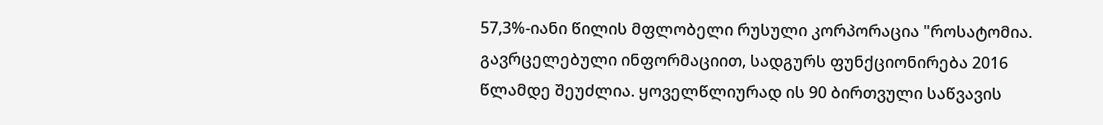57,3%-იანი წილის მფლობელი რუსული კორპორაცია "როსატომია. გავრცელებული ინფორმაციით, სადგურს ფუნქციონირება 2016 წლამდე შეუძლია. ყოველწლიურად ის 90 ბირთვული საწვავის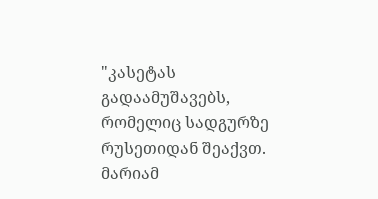"კასეტას გადაამუშავებს, რომელიც სადგურზე რუსეთიდან შეაქვთ.
მარიამ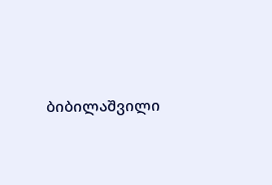ბიბილაშვილი